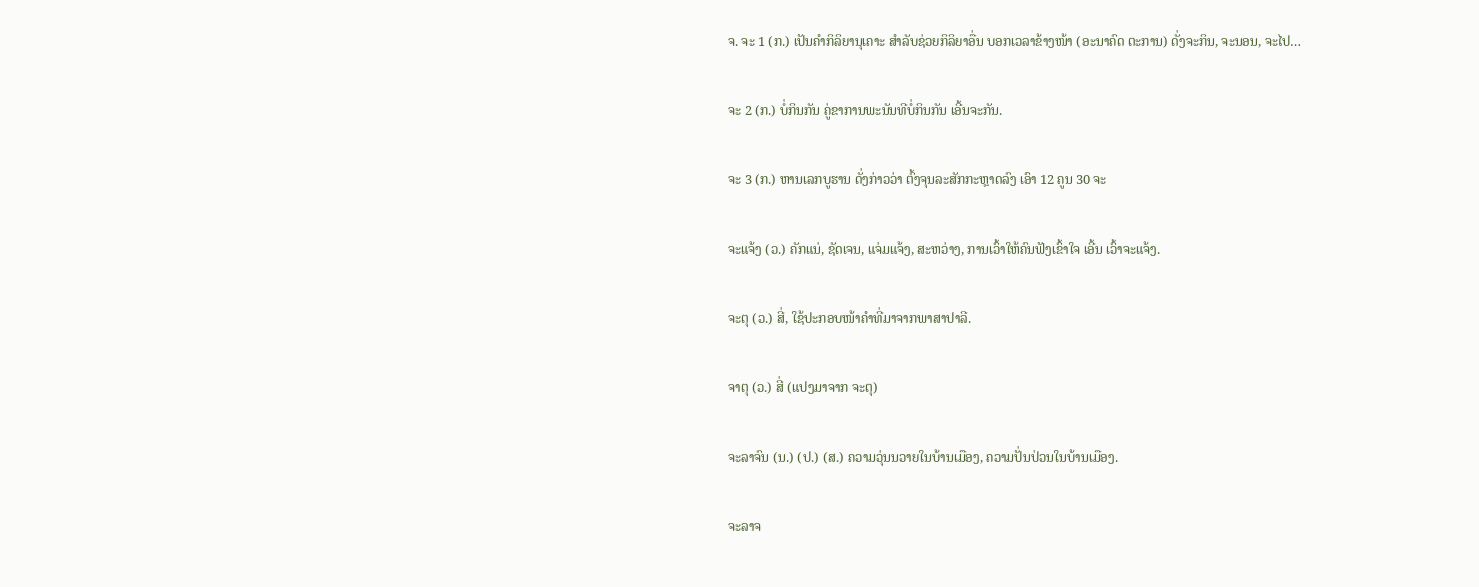ຈ. ຈະ 1 (ກ.) ເປັນຄໍາກິລິຍານຸເຄາະ ສໍາລັບຊ່ວຍກິລິຍາອື່ນ ບອກເວລາຂ້າງໜ້າ (ອະນາຄົດ ຕະການ) ດັ່ງຈະກິນ, ຈະນອນ, ຈະໄປ…

ຈະ 2 (ກ.) ບໍ່ກິນກັນ ຄູ່ຂາການພະນັນທີບໍ່ກິນກັນ ເອີ້ນຈະກັນ.

ຈະ 3 (ກ.) ຫານເລກບູຮານ ດັ່ງກ່າວວ່າ ຕົ້ງຈຸນລະສັກກະຫຼາດລົງ ເອົາ 12 ຄູນ 30 ຈະ

ຈະແຈ້ງ (ວ.) ຄັກແນ່, ຊັດເຈນ, ແຈ່ມແຈ້ງ, ສະຫວ່າງ, ການເວົ້າໃຫ້ຄົນຟັງເຂົ້າໃຈ ເອີ້ນ ເວົ້າຈະແຈ້ງ.

ຈະຕຸ (ວ.) ສີ່, ໃຊ້ປະກອບໜ້າຄຳທີ່ມາຈາກພາສາປາລີ.

ຈາຕຸ (ວ.) ສີ່ (ແປງມາຈາກ ຈະຕຸ)

ຈະລາຈົນ (ນ.) (ປ.) (ສ.) ຄວາມວຸ່ນນວາຍໃນບ້ານເມືອງ, ຄວາມປັ່ນປ່ວນໃນບ້ານເມືອງ.

ຈະລາຈ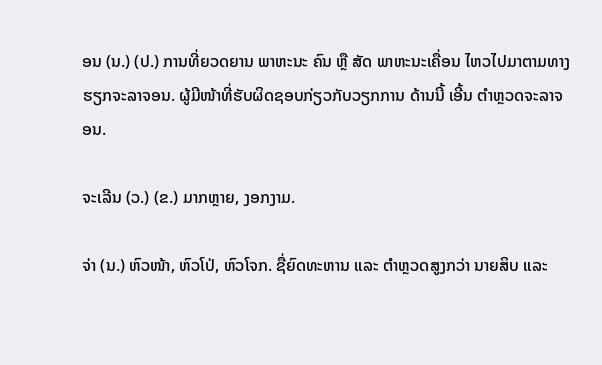ອນ (ນ.) (ປ.) ການທີ່ຍວດຍານ ພາຫະນະ ຄົນ ຫຼື ສັດ ພາຫະນະເຄື່ອນ ໄຫວໄປມາຕາມທາງ ຮຽກຈະລາຈອນ. ຜູ້ມີໜ້າທີ່ຮັບຜິດຊອບກ່ຽວກັບວຽກການ ດ້ານນີ້ ເອີ້ນ ຕໍາຫຼວດຈະລາຈອນ.

ຈະເລີນ (ວ.) (ຂ.) ມາກຫຼາຍ, ງອກງາມ.

ຈ່າ (ນ.) ຫົວໜ້າ, ຫົວໂປ່, ຫົວໂຈກ. ຊື່ຍົດທະຫານ ແລະ ຕໍາຫຼວດສູງກວ່າ ນາຍສິບ ແລະ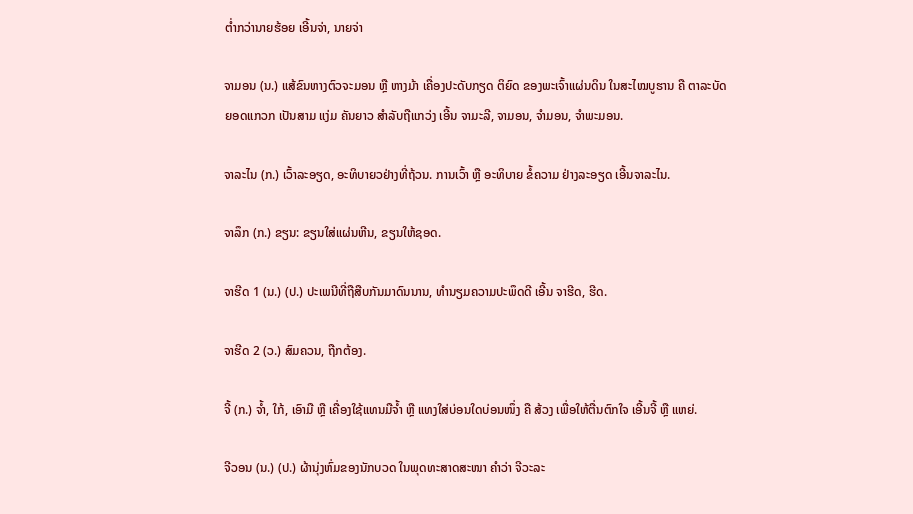ຕ່ຳກວ່ານາຍຮ້ອຍ ເອີ້ນຈ່າ, ນາຍຈ່າ

ຈາມອນ (ນ.) ແສ້ຂົນຫາງຕົວຈະມອນ ຫຼື ຫາງມ້າ ເຄື່ອງປະດັບກຽດ ຕິຍົດ ຂອງພະເຈົ້າແຜ່ນດິນ ໃນສະໄໝບູຮານ ຄື ຕາລະບັດຍອດແກວກ ເປັນສາມ ແງ່ມ ຄັນຍາວ ສໍາລັບຖືແກວ່ງ ເອີ້ນ ຈາມະລີ, ຈາມອນ, ຈໍາມອນ, ຈໍາພະມອນ.

ຈາລະໄນ (ກ.) ເວົ້າລະອຽດ, ອະທິບາຍວຢ່າງທີ່ຖ້ວນ. ການເວົ້າ ຫຼື ອະທິບາຍ ຂໍ້ຄວາມ ຢ່າງລະອຽດ ເອີ້ນຈາລະໄນ.

ຈາລຶກ (ກ.) ຂຽນ: ຂຽນໃສ່ແຜ່ນຫີນ, ຂຽນໃຫ້ຊອດ.

ຈາຮີດ 1 (ນ.) (ປ.) ປະເພນີທີ່ຖືສືບກັນມາດົນນານ, ທໍານຽມຄວາມປະພຶດດີ ເອີ້ນ ຈາຮີດ, ຮີດ.

ຈາຮີດ 2 (ວ.) ສົມຄວນ, ຖືກຕ້ອງ.

ຈີ້ (ກ.) ຈໍ້າ, ໃກ້, ເອົາມື ຫຼື ເຄື່ອງໃຊ້ແທນມືຈ້ຳ ຫຼື ແທງໃສ່ບ່ອນໃດບ່ອນໜຶ່ງ ຄື ສ້ວງ ເພື່ອໃຫ້ຕື່ນຕົກໃຈ ເອີ້ນຈີ້ ຫຼື ແຫຍ່.

ຈີວອນ (ນ.) (ປ.) ຜ້ານຸ່ງຫົ່ມຂອງນັກບວດ ໃນພຸດທະສາດສະໜາ ຄໍາວ່າ ຈີວະລະ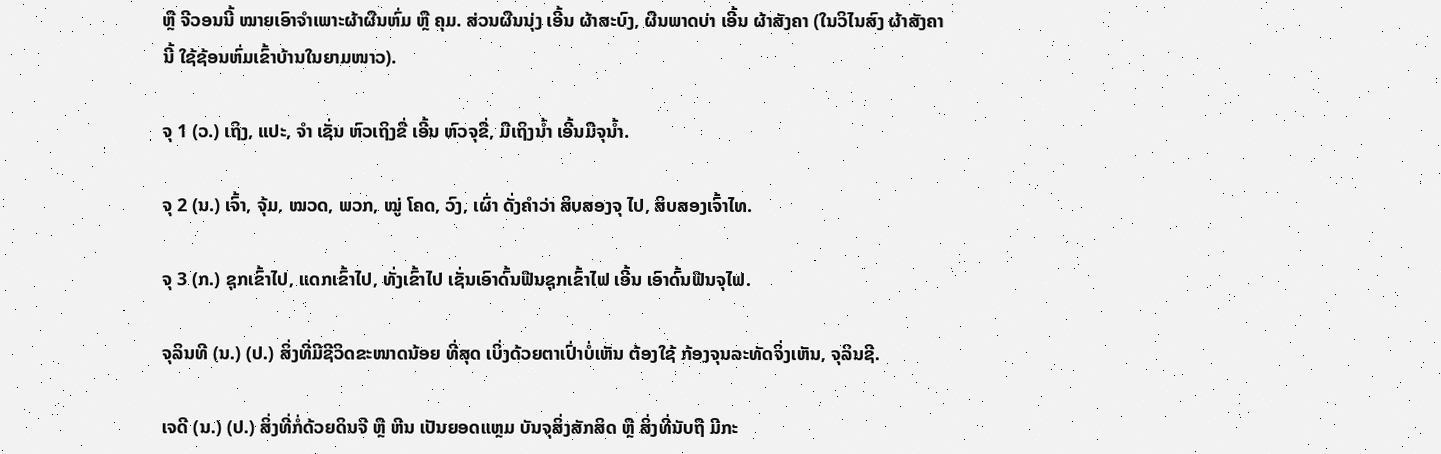ຫຼື ຈີວອນນີ້ ໝາຍເອົາຈໍາເພາະຜ້າຜືນຫົ່ມ ຫຼື ຄຸມ. ສ່ວນຜືນນຸ່ງ ເອີ້ນ ຜ້າສະບົງ, ຜືນພາດບ່າ ເອີ້ນ ຜ້າສັງຄາ (ໃນວິໄນສົງ ຜ້າສັງຄານີ້ ໃຊ້ຊ້ອນຫົ່ມເຂົ້າບ້ານໃນຍາມໜາວ).

ຈຸ 1 (ວ.) ເຖິງ, ແປະ, ຈໍາ ເຊັ່ນ ຫົວເຖິງຂື່ ເອີ້ນ ຫົວຈຸຂື່, ມືເຖິງນໍ້າ ເອີ້ນມືຈຸນໍ້າ.

ຈຸ 2 (ນ.) ເຈົ້າ, ຈຸ້ມ, ໝວດ, ພວກ, ໝູ່ ໂຄດ, ວົງ, ເຜົ່າ ດັ່ງຄຳວ່າ ສິບສອງຈຸ ໄປ, ສິບສອງເຈົ້າໄທ.

ຈຸ 3 (ກ.) ຊຸກເຂົ້າໄປ, ແດກເຂົ້າໄປ, ທັ່ງເຂົ້າໄປ ເຊັ່ນເອົາດົ້ນຟືນຊຸກເຂົ້າໄຟ ເອີ້ນ ເອົາດົ້ນຟືນຈຸໄຟ.

ຈຸລິນທີ (ນ.) (ປ.) ສິ່ງທີ່ມີຊີວິດຂະໜາດນ້ອຍ ທີ່ສຸດ ເບິ່ງດ້ວຍຕາເປົ່າບໍ່ເຫັນ ຕ້ອງໃຊ້ ກ້ອງຈຸນລະທັດຈິ່ງເຫັນ, ຈຸລິນຊີ.

ເຈດີ (ນ.) (ປ.) ສິ່ງທີ່ກໍ່ດ້ວຍດິນຈີ ຫຼື ຫີນ ເປັນຍອດແຫຼມ ບັນຈຸສິ່ງສັກສິດ ຫຼື ສິ່ງທີ່ນັບຖື ມີກະ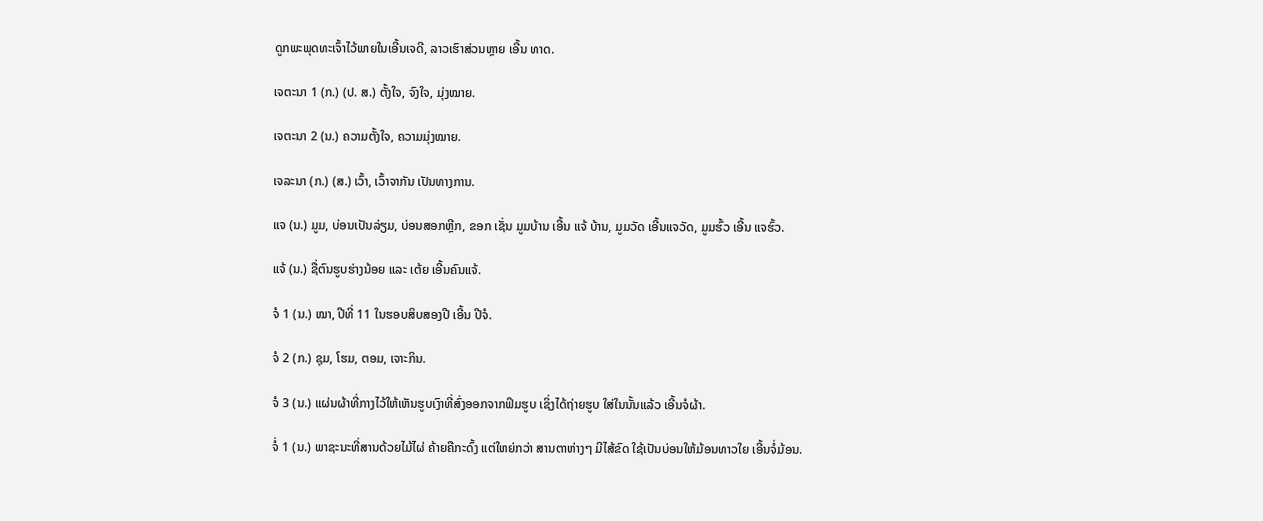ດູກພະພຸດທະເຈົ້າໄວ້ພາຍໃນເອີ້ນເຈດີ, ລາວເຮົາສ່ວນຫຼາຍ ເອີ້ນ ທາດ.

ເຈຕະນາ 1 (ກ.) (ປ. ສ.) ຕັ້ງໃຈ, ຈົງໃຈ, ມຸ່ງໝາຍ.

ເຈຕະນາ 2 (ນ.) ຄວາມຕັ້ງໃຈ, ຄວາມມຸ່ງໝາຍ.

ເຈລະນາ (ກ.) (ສ.) ເວົ້າ, ເວົ້າຈາກັນ ເປັນທາງການ.

ແຈ (ນ.) ມູມ, ບ່ອນເປັນລ່ຽມ, ບ່ອນສອກຫຼີກ, ຂອກ ເຊັ່ນ ມູມບ້ານ ເອີ້ນ ແຈ້ ບ້ານ, ມູມວັດ ເອີ້ນແຈວັດ, ມູມຮົ້ວ ເອີ້ນ ແຈຮົ້ວ.

ແຈ້ (ນ.) ຊື່ຕົນຮູບຮ່າງນ້ອຍ ແລະ ເຕ້ຍ ເອີ້ນຄົນແຈ້.

ຈໍ 1 (ນ.) ໝາ, ປີທີ່ 11 ໃນຮອບສິບສອງປີ ເອີ້ນ ປີຈໍ.

ຈໍ 2 (ກ.) ຊຸມ, ໂຮມ, ຕອມ, ເຈາະກິນ.

ຈໍ 3 (ນ.) ແຜ່ນຜ້າທີ່ກາງໄວ້ໃຫ້ເຫັນຮູບເງົາທີ່ສົ່ງອອກຈາກຟິມຮູບ ເຊິ່ງໄດ້ຖ່າຍຮູບ ໃສ່ໃນນັ້ນແລ້ວ ເອີ້ນຈໍຜ້າ.

ຈໍ່ 1 (ນ.) ພາຊະນະທີ່ສານດ້ວຍໄມ້ໄຜ່ ຄ້າຍຄືກະດົ້ງ ແຕ່ໃຫຍ່ກວ່າ ສານຕາຫ່າງໆ ມີໄສ້ຂົດ ໃຊ້ເປັນບ່ອນໃຫ້ມ້ອນທາວໃຍ ເອີ້ນຈໍ່ມ້ອນ.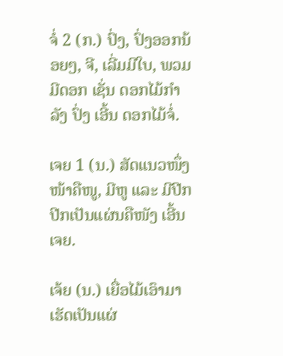ຈໍ່ 2 (ກ.) ປົ່ງ, ປົ່ງອອກນ້ອຍໆ, ຈີ, ເລີ່ມມີໃບ, ພວມມີດອກ ເຊັ່ນ ດອກໄມ້ກໍາລັງ ປົ່ງ ເອີ້ນ ດອກໄມ້ຈໍ່.

ເຈຍ 1 (ນ.) ສັດແນວໜຶ່ງ ໜ້າຄືໜູ, ມີຫູ ແລະ ມີປີກ ປີກເປັນແຜ່ນຄືໜັງ ເອີ້ນເຈຍ.

ເຈ້ຍ (ນ.) ເຍື່ອໄມ້ເອົາມາເຮັດເປັນແຜ່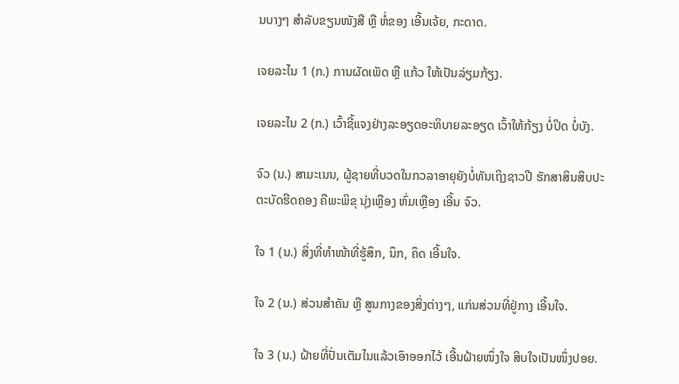ນບາງໆ ສໍາລັບຂຽນໜັງສື ຫຼື ຫໍ່ຂອງ ເອີ້ນເຈ້ຍ, ກະດາດ.

ເຈຍລະໄນ 1 (ກ.) ການຜັດເພັດ ຫຼື ແກ້ວ ໃຫ້ເປັນລ່ຽມກ້ຽງ.

ເຈຍລະໄນ 2 (ກ.) ເວົ້າຊີ້ແຈງຢ່າງລະອຽດອະທິບາຍລະອຽດ ເວົ້າໃຫ້ກ້ຽງ ບໍ່ປິດ ບໍ່ບັງ.

ຈົວ (ນ.) ສາມະເນນ, ຜູ້ຊາຍທີ່ບວດໃນກວລາອາຍຸຍັງບໍ່ທັນເຖິງຊາວປີ ຮັກສາສິນສິບປະ ຕະບັດຮີດຄອງ ຄືພະພິຂຸ ນຸ່ງເຫຼືອງ ຫົ່ມເຫຼືອງ ເອີ້ນ ຈົວ.

ໃຈ 1 (ນ.) ສິ່ງທີ່ທໍາໜ້າທີ່ຮູ້ສຶກ, ນຶກ, ຄຶດ ເອີ້ນໃຈ.

ໃຈ 2 (ນ.) ສ່ວນສໍາຄັນ ຫຼື ສູນກາງຂອງສິ່ງຕ່າງໆ, ແກ່ນສ່ວນທີ່ຢູ່ກາງ ເອີ້ນໃຈ.

ໃຈ 3 (ນ.) ຝ້າຍທີ່ປັ່ນເຕັມໄນແລ້ວເອົາອອກໄວ້ ເອີ້ນຝ້າຍໜຶ່ງໃຈ ສິບໃຈເປັນໜຶ່ງປອຍ.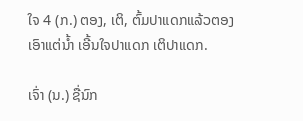ໃຈ 4 (ກ.) ຕອງ, ເຕິ, ຕົ້ມປາແດກແລ້ວຕອງເອົາແຕ່ນໍ້າ ເອີ້ນໃຈປາແດກ ເຕິປາແດກ.

ເຈົ່າ (ນ.) ຊື່ນົກ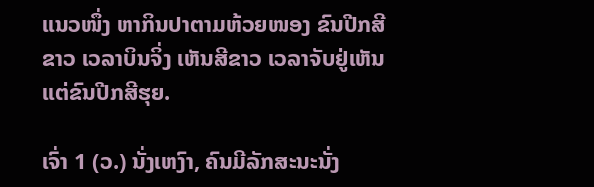ແນວໜຶ່ງ ຫາກິນປາຕາມຫ້ວຍໜອງ ຂົນປີກສີຂາວ ເວລາບິນຈິ່ງ ເຫັນສີຂາວ ເວລາຈັບຢູ່ເຫັນແຕ່ຂົນປີກສີຮຸຍ.

ເຈົ່າ 1 (ວ.) ນັ່ງເຫງົາ, ຄົນມີລັກສະນະນັ່ງ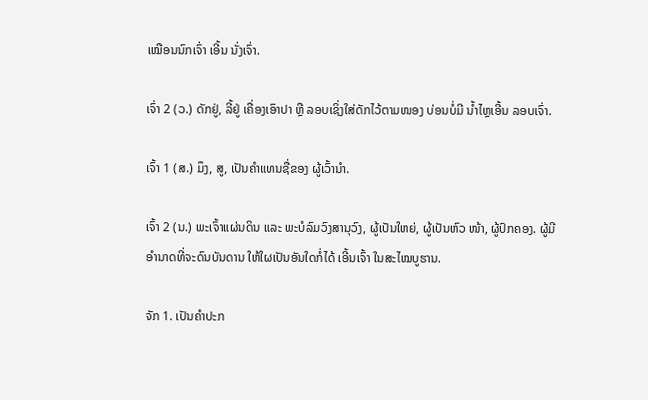ເໝືອນນົກເຈົ່າ ເອີ້ນ ນັ່ງເຈົ່າ.

ເຈົ່າ 2 (ວ.) ດັກຢູ່, ລີ້ຢູ່ ເຄື່ອງເອົາປາ ຫຼື ລອບເຊິ່ງໃສ່ດັກໄວ້ຕາມໜອງ ບ່ອນບໍ່ມີ ນໍ້າໄຫຼເອີ້ນ ລອບເຈົ່າ.

ເຈົ້າ 1 (ສ.) ມຶງ, ສູ, ເປັນຄຳແທນຊື່ຂອງ ຜູ້ເວົ້ານໍາ.

ເຈົ້າ 2 (ນ.) ພະເຈົ້າແຜ່ນດິນ ແລະ ພະບໍລົມວົງສານຸວົງ, ຜູ້ເປັນໃຫຍ່, ຜູ້ເປັນຫົວ ໜ້າ, ຜູ້ປົກຄອງ. ຜູ້ມີອໍານາດທີ່ຈະດົນບັນດານ ໃຫ້ໃຜເປັນອັນໃດກໍ່ໄດ້ ເອີ້ນເຈົ້າ ໃນສະໄໝບູຮານ.

ຈັກ 1. ເປັນຄຳປະກ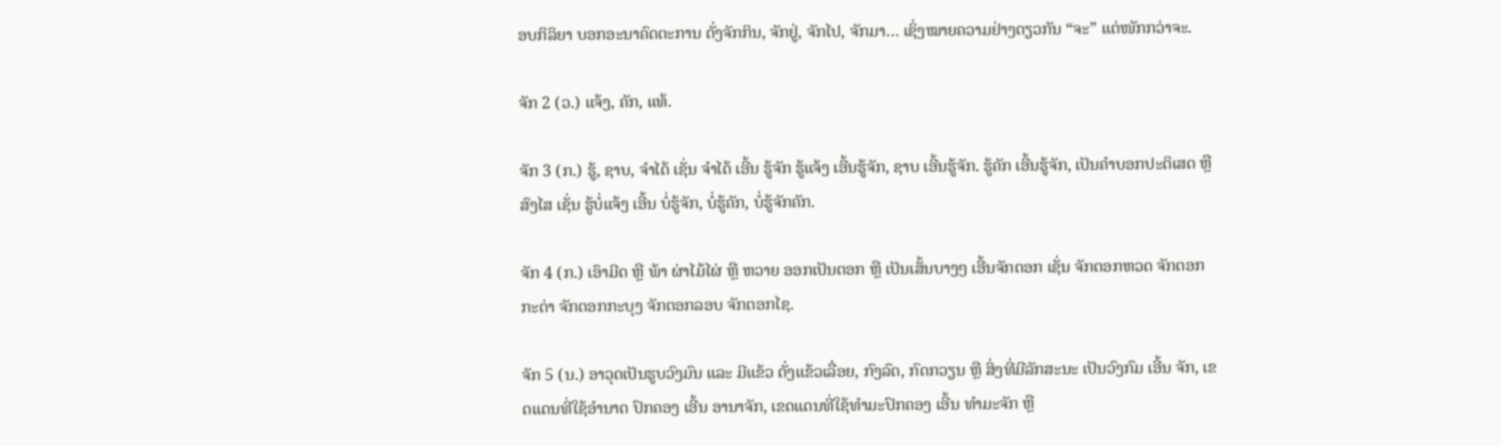ອບກິລິຍາ ບອກອະນາຄົດຕະການ ດັ່ງຈັກກິນ, ຈັກຢູ່, ຈັກໄປ, ຈັກມາ… ເຊິ່ງໝາຍຄວາມຢ່າງດຽວກັນ “ຈະ” ແຕ່ໜັກກວ່າຈະ.

ຈັກ 2 (ວ.) ແຈ້ງ, ຄັກ, ແທ້.

ຈັກ 3 (ກ.) ຮູ້, ຊາບ, ຈໍາໄດ້ ເຊັ່ນ ຈໍາໄດ້ ເອີ້ນ ຮູ້ຈັກ ຮູ້ແຈ້ງ ເອີ້ນຮູ້ຈັກ, ຊາບ ເອີ້ນຮູ້ຈັກ. ຮູ້ຄັກ ເອີ້ນຮູ້ຈັກ, ເປັນຄຳບອກປະຕິເສດ ຫຼື ສົງໄສ ເຊັ່ນ ຮູ້ບໍ່ແຈ້ງ ເອີ້ນ ບໍ່ຮູ້ຈັກ, ບໍ່ຮູ້ຄັກ, ບໍ່ຮູ້ຈັກຄັກ.

ຈັກ 4 (ກ.) ເອົາມີດ ຫຼື ພ້າ ຜ່າໄມ້ໄຜ່ ຫຼື ຫວາຍ ອອກເປັນຕອກ ຫຼື ເປັນເສັ້ນບາງໆ ເອີ້ນຈັກຕອກ ເຊັ່ນ ຈັກຕອກຫວດ ຈັກຕອກກະຕ່າ ຈັກຕອກກະບຸງ ຈັກຕອກລອບ ຈັກຕອກໄຊ.

ຈັກ 5 (ນ.) ອາວຸດເປັນຮູບວົງມົນ ແລະ ມີແຂ້ວ ດັ່ງແຂ້ວເລື່ອຍ, ກົງລົດ, ກົດກວຽນ ຫຼື ສິ່ງທີ່ມີລັກສະນະ ເປັນວົງກົມ ເອີ້ນ ຈັກ, ເຂດແດນທີ່ໃຊ້ອໍານາດ ປົກຄອງ ເອີ້ນ ອານາຈັກ, ເຂດແດນທີ່ໃຊ້ທໍາມະປົກຄອງ ເອີ້ນ ທໍາມະຈັກ ຫຼື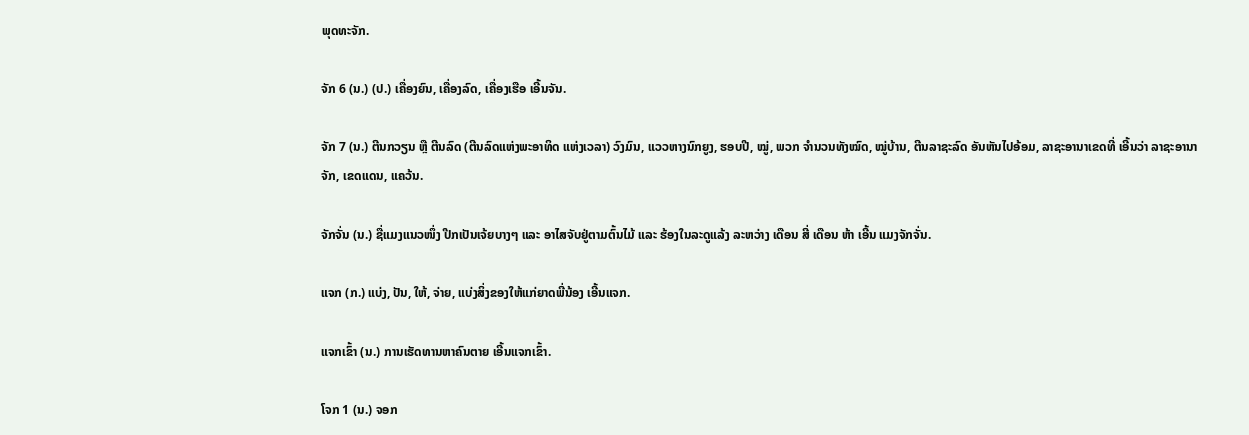ພຸດທະຈັກ.

ຈັກ 6 (ນ.) (ປ.) ເຄື່ອງຍົນ, ເຄື່ອງລົດ, ເຄື່ອງເຮືອ ເອີ້ນຈັນ.

ຈັກ 7 (ນ.) ຕີນກວຽນ ຫຼື ຕີນລົດ (ຕີນລົດແຫ່ງພະອາທິດ ແຫ່ງເວລາ) ວົງມົນ, ແວວຫາງນົກຍູງ, ຮອບປີ, ໝູ່, ພວກ ຈໍານວນທັງໝົດ, ໝູ່ບ້ານ, ຕີນລາຊະລົດ ອັນຫັນໄປອ້ອມ, ລາຊະອານາເຂດທີ່ ເອີ້ນວ່າ ລາຊະອານາຈັກ, ເຂດແດນ, ແຄວ້ນ.

ຈັກຈັ່ນ (ນ.) ຊື່ແມງແນວໜຶ່ງ ປີກເປັນເຈ້ຍບາງໆ ແລະ ອາໄສຈັບຢູ່ຕາມຕົ້ນໄມ້ ແລະ ຮ້ອງໃນລະດູແລ້ງ ລະຫວ່າງ ເດືອນ ສີ່ ເດືອນ ຫ້າ ເອີ້ນ ແມງຈັກຈັ່ນ.

ແຈກ (ກ.) ແບ່ງ, ປັນ, ໃຫ້, ຈ່າຍ, ແບ່ງສິ່ງຂອງໃຫ້ແກ່ຍາດພີ່ນ້ອງ ເອີ້ນແຈກ.

ແຈກເຂົ້າ (ນ.) ການເຮັດທານຫາຄົນຕາຍ ເອີ້ນແຈກເຂົ້າ.

ໂຈກ 1 (ນ.) ຈອກ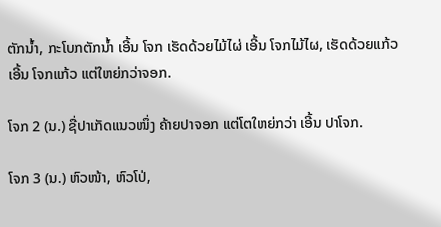ຕັກນໍ້າ, ກະໂບກຕັກນໍ້າ ເອີ້ນ ໂຈກ ເຮັດດ້ວຍໄມ້ໄຜ່ ເອີ້ນ ໂຈກໄມ້ໄຜ, ເຮັດດ້ວຍແກ້ວ ເອີ້ນ ໂຈກແກ້ວ ແຕ່ໃຫຍ່ກວ່າຈອກ.

ໂຈກ 2 (ນ.) ຊື່ປາເກັດແນວໜຶ່ງ ຄ້າຍປາຈອກ ແຕ່ໂຕໃຫຍ່ກວ່າ ເອີ້ນ ປາໂຈກ.

ໂຈກ 3 (ນ.) ຫົວໜ້າ, ຫົວໂປ່,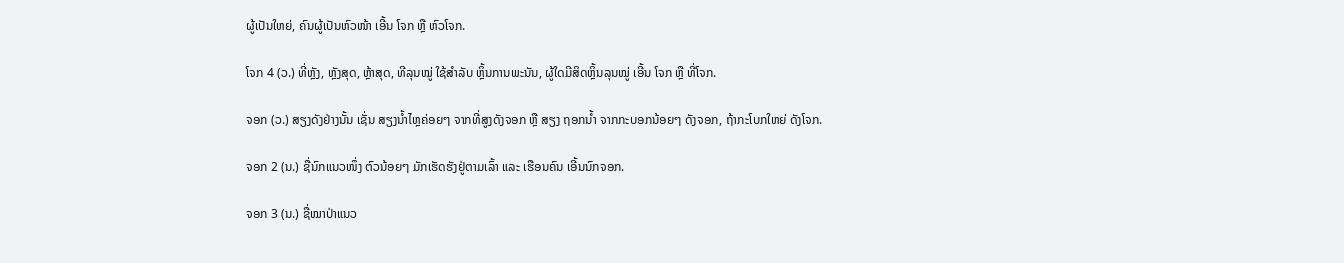ຜູ້ເປັນໃຫຍ່, ຄົນຜູ້ເປັນຫົວໜ້າ ເອີ້ນ ໂຈກ ຫຼື ຫົວໂຈກ.

ໂຈກ 4 (ວ.) ທີ່ຫຼັງ, ຫຼັງສຸດ, ຫຼ້າສຸດ, ທີລຸນໝູ່ ໃຊ້ສໍາລັບ ຫຼິ້ນການພະນັນ, ຜູ້ໃດມີສິດຫຼິ້ນລຸນໝູ່ ເອີ້ນ ໂຈກ ຫຼື ທີ່ໂຈກ.

ຈອກ (ວ.) ສຽງດັງຢ່າງນັ້ນ ເຊັ່ນ ສຽງນໍ້າໄຫຼຄ່ອຍໆ ຈາກທີ່ສູງດັງຈອກ ຫຼື ສຽງ ຖອກນໍ້າ ຈາກກະບອກນ້ອຍໆ ດັງຈອກ, ຖ້າກະໂບກໃຫຍ່ ດັງໂຈກ.

ຈອກ 2 (ນ.) ຊື່ນົກແນວໜຶ່ງ ຕົວນ້ອຍໆ ມັກເຮັດຮັງຢູ່ຕາມເລົ້າ ແລະ ເຮືອນຄົນ ເອີ້ນນົກຈອກ.

ຈອກ 3 (ນ.) ຊື່ໝາປ່າແນວ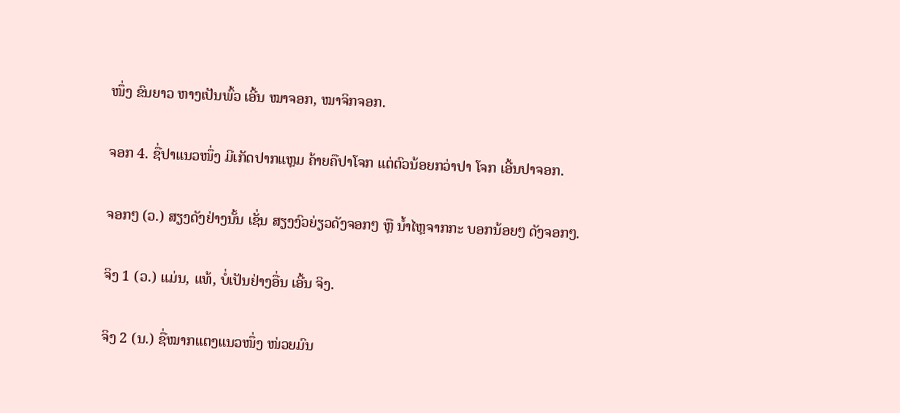ໜຶ່ງ ຂົນຍາວ ຫາງເປັນພົ້ວ ເອີ້ນ ໝາຈອກ, ໝາຈິກຈອກ.

ຈອກ 4. ຊື່ປາແນວໜຶ່ງ ມີເກັດປາກແຫຼມ ຄ້າຍຄືປາໂຈກ ແຕ່ຕົວນ້ອຍກວ່າປາ ໂຈກ ເອີ້ນປາຈອກ.

ຈອກໆ (ວ.) ສຽງດັງຢ່າງນັ້ນ ເຊັ່ນ ສຽງງົວຍ່ຽວດັງຈອກໆ ຫຼື ນໍ້າໄຫຼຈາກກະ ບອກນ້ອຍໆ ດັງຈອກໆ.

ຈິງ 1 (ວ.) ແມ່ນ, ແທ້, ບໍ່ເປັນຢ່າງອື່ນ ເອີ້ນ ຈິງ.

ຈິງ 2 (ນ.) ຊື່ໝາກແຕງແນວໜຶ່ງ ໜ່ວຍມົນ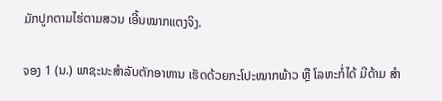ມັກປູກຕາມໄຮ່ຕາມສວນ ເອີ້ນໝາກແຕງຈິງ.

ຈອງ 1 (ນ.) ພາຊະນະສໍາລັບຕັກອາຫານ ເຮັດດ້ວຍກະໂປະໝາກພ້າວ ຫຼື ໂລຫະກໍ່ໄດ້ ມີດ້າມ ສໍາ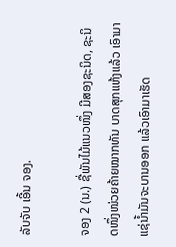ລັບຈັບ ເອີ້ນ ຈອງ.

ຈອງ 2 (ນ.) ຊື່ພັນໄມ້ແນວໜຶ່ງ ມີສອງຊະນິດ, ຊະນິດໜຶ່ງໜ່ວຍຄ້າຍໝາກທັນ ບາດສຸກແຫ້ງແລ້ວ ເອົາມາແຊ່ນໍ້າມັນຈະບານອອກ ແລ້ວເອົາມາເຮັດ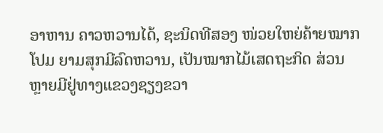ອາຫານ ຄາວຫວານໄດ້, ຊະນິດທີສອງ ໜ່ວຍໃຫຍ່ຄ້າຍໝາກໂປມ ຍາມສຸກມີລົດຫວານ, ເປັນໝາກໄມ້ເສດຖະກິດ ສ່ວນຫຼາຍມີຢູ່ທາງແຂວງຊຽງຂວາ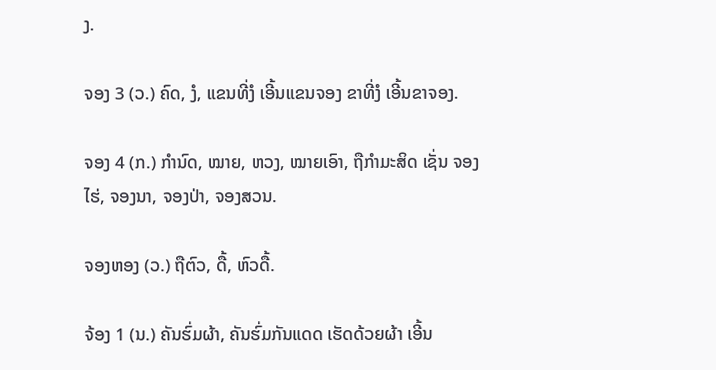ງ.

ຈອງ 3 (ວ.) ຄົດ, ງໍ, ແຂນທີ່ງໍ ເອີ້ນແຂນຈອງ ຂາທີ່ງໍ ເອີ້ນຂາຈອງ.

ຈອງ 4 (ກ.) ກໍານົດ, ໝາຍ, ຫວງ, ໝາຍເອົາ, ຖືກໍາມະສິດ ເຊັ່ນ ຈອງໄຮ່, ຈອງນາ, ຈອງປ່າ, ຈອງສວນ.

ຈອງຫອງ (ວ.) ຖືຕົວ, ດື້, ຫົວດື້.

ຈ້ອງ 1 (ນ.) ຄັນຮົ່ມຜ້າ, ຄັນຮົ່ມກັນແດດ ເຮັດດ້ວຍຜ້າ ເອີ້ນ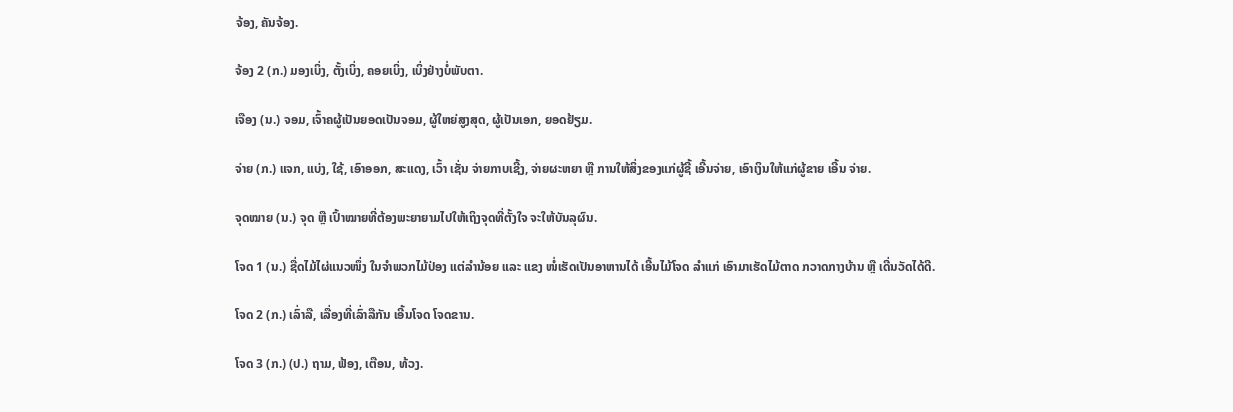ຈ້ອງ, ຄັນຈ້ອງ.

ຈ້ອງ 2 (ກ.) ມອງເບິ່ງ, ຕັ້ງເບິ່ງ, ຄອຍເບິ່ງ, ເບິ່ງຢ່າງບໍ່ພັບຕາ.

ເຈືອງ (ນ.) ຈອມ, ເຈົ້າຄຜູ້ເປັນຍອດເປັນຈອມ, ຜູ້ໃຫຍ່ສູງສຸດ, ຜູ້ເປັນເອກ, ຍອດຢ້ຽມ.

ຈ່າຍ (ກ.) ແຈກ, ແບ່ງ, ໃຊ້, ເອົາອອກ, ສະແດງ, ເວົ້າ ເຊັ່ນ ຈ່າຍກາບເຊີ້ງ, ຈ່າຍຜະຫຍາ ຫຼື ການໃຫ້ສິ່ງຂອງແກ່ຜູ້ຊີ້ ເອີ້ນຈ່າຍ, ເອົາເງິນໃຫ້ແກ່ຜູ້ຂາຍ ເອີ້ນ ຈ່າຍ.

ຈຸດໝາຍ (ນ.) ຈຸດ ຫຼື ເປົ້າໝາຍທີ່ຕ້ອງພະຍາຍາມໄປໃຫ້ເຖິງຈຸດທີ່ຕັ້ງໃຈ ຈະໃຫ້ບັນລຸຜົນ.

ໂຈດ 1 (ນ.) ຊື່ດໄມ້ໄຜ່ແນວໜຶ່ງ ໃນຈໍາພວກໄມ້ປ່ອງ ແຕ່ລໍານ້ອຍ ແລະ ແຂງ ໜໍ່ເຮັດເປັນອາຫານໄດ້ ເອີ້ນໄມ້ໂຈດ ລໍາແກ່ ເອົາມາເຮັດໄມ້ຕາດ ກວາດກາງບ້ານ ຫຼື ເດີ່ນວັດໄດ້ດີ.

ໂຈດ 2 (ກ.) ເລົ່າລື, ເລື່ອງທີ່ເລົ່າລືກັນ ເອີ້ນໂຈດ ໂຈດຂານ.

ໂຈດ 3 (ກ.) (ປ.) ຖາມ, ຟ້ອງ, ເຕືອນ, ທ້ວງ.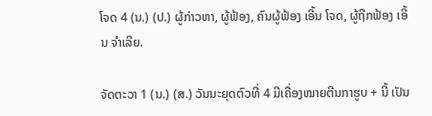ໂຈດ 4 (ນ.) (ປ.) ຜູ້ກ່າວຫາ, ຜູ້ຟ້ອງ, ຄົນຜູ້ຟ້ອງ ເອີ້ນ ໂຈດ, ຜູ້ຖືກຟ້ອງ ເອີ້ນ ຈໍາເລີຍ.

ຈັດຕະວາ 1 (ນ.) (ສ.) ວັນນະຍຸດຕົວທີ່ 4 ມີເຄື່ອງໝາຍຕີນກາຮູບ + ນີ້ ເປັນ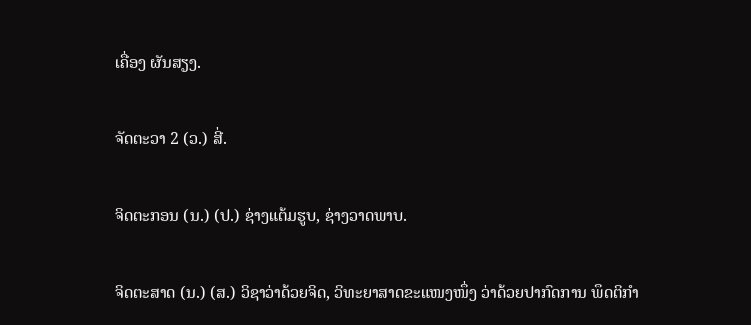ເຄື່ອງ ຜັນສຽງ.

ຈັດຕະວາ 2 (ວ.) ສີ່.

ຈິດຕະກອນ (ນ.) (ປ.) ຊ່າງແຕ້ມຮູບ, ຊ່າງວາດພາບ.

ຈິດຕະສາດ (ນ.) (ສ.) ວິຊາວ່າດ້ວຍຈິດ, ວິທະຍາສາດຂະແໜງໜຶ່ງ ວ່າດ້ວຍປາກົດການ ພຶດຕິກໍາ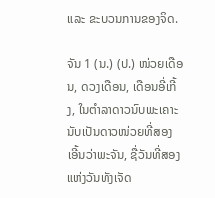ແລະ ຂະບວນການຂອງຈິດ.

ຈັນ 1 (ນ.) (ປ.) ໜ່ວຍເດືອນ, ດວງເດືອນ, ເດືອນອີ່ເກີ້ງ, ໃນຕໍາລາດາວນົບພະເຄາະ ນັບເປັນດາວໜ່ວຍທີ່ສອງ ເອີ້ນວ່າພະຈັນ, ຊື່ວັນທີ່ສອງແຫ່ງວັນທັງເຈັດ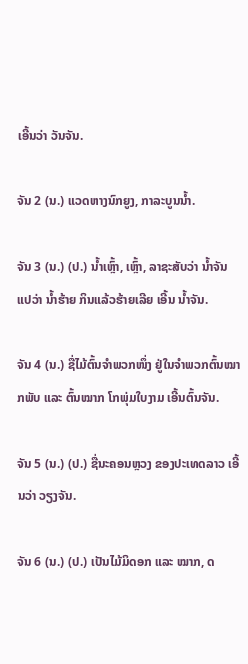ເອີ້ນວ່າ ວັນຈັນ.

ຈັນ 2 (ນ.) ແວດຫາງນົກຍູງ, ກາລະບູນນໍ້າ.

ຈັນ 3 (ນ.) (ປ.) ນໍ້າເຫຼົ້າ, ເຫຼົ້າ, ລາຊະສັບວ່າ ນໍ້າຈັນ ແປວ່າ ນໍ້າຮ້າຍ ກິນແລ້ວຮ້າຍເລີຍ ເອີ້ນ ນໍ້າຈັນ.

ຈັນ 4 (ນ.) ຊື່ໄມ້ຕົ້ນຈໍາພວກໜຶ່ງ ຢູ່ໃນຈໍາພວກຕົ້ນໝາກພັບ ແລະ ຕົ້ນໝາກ ໂກພຸ່ມໃບງາມ ເອີ້ນຕົ້ນຈັນ.

ຈັນ 5 (ນ.) (ປ.) ຊື່ນະຄອນຫຼວງ ຂອງປະເທດລາວ ເອີ້ນວ່າ ວຽງຈັນ.

ຈັນ 6 (ນ.) (ປ.) ເປັນໄມ້ມິດອກ ແລະ ໝາກ, ດ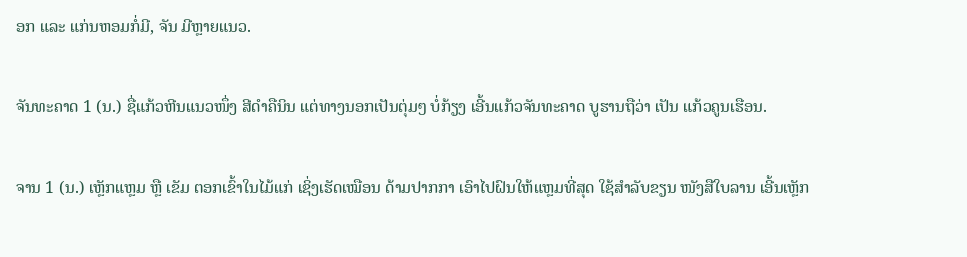ອກ ແລະ ແກ່ນຫອມກໍ່ມີ, ຈັນ ມີຫຼາຍແນວ.

ຈັນທະຄາດ 1 (ນ.) ຊື່ແກ້ວຫີນແນວໜຶ່ງ ສີດໍາຄືນິນ ແຕ່ທາງນອກເປັນຕຸ່ມໆ ບໍ່ກ້ຽງ ເອີ້ນແກ້ວຈັນທະຄາດ ບູຮານຖືວ່າ ເປັນ ແກ້ວຄູນເຮືອນ.

ຈານ 1 (ນ.) ເຫຼັກແຫຼມ ຫຼື ເຂັມ ຕອກເຂົ້າໃນໄມ້ແກ່ ເຊິ່ງເຮັດເໝືອນ ດ້າມປາກກາ ເອົາໄປຝົນໃຫ້ແຫຼມທີ່ສຸດ ໃຊ້ສໍາລັບຂຽນ ໜັງສືໃບລານ ເອີ້ນເຫຼັກ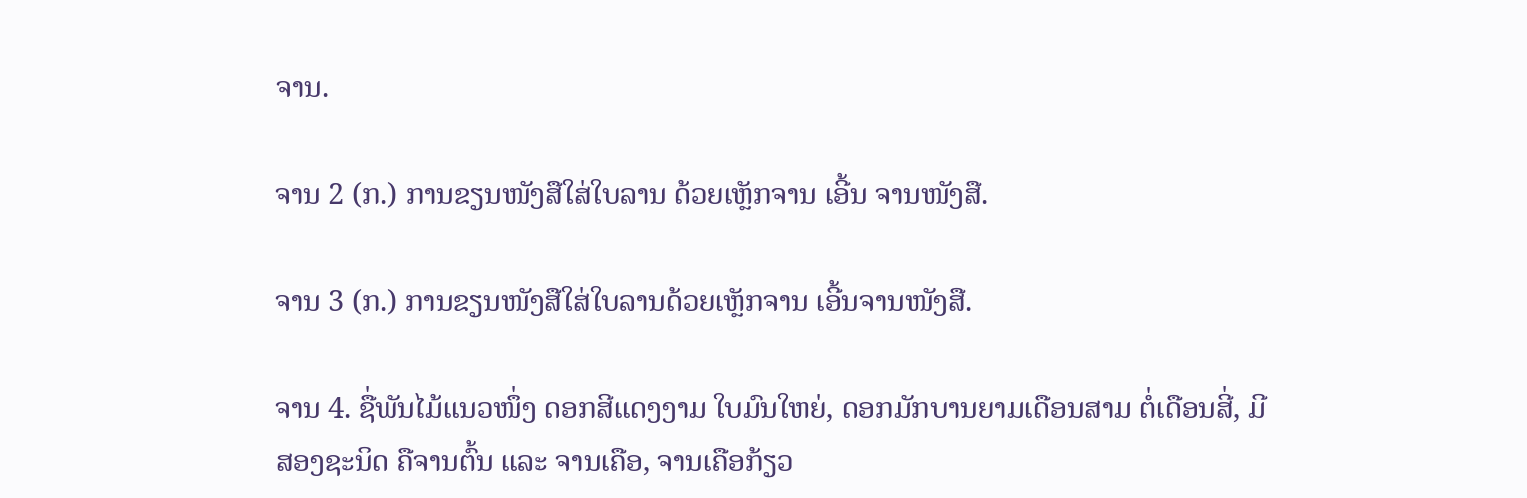ຈານ.

ຈານ 2 (ກ.) ການຂຽນໜັງສືໃສ່ໃບລານ ດ້ວຍເຫຼັກຈານ ເອີ້ນ ຈານໜັງສື.

ຈານ 3 (ກ.) ການຂຽນໜັງສືໃສ່ໃບລານດ້ວຍເຫຼັກຈານ ເອີ້ນຈານໜັງສື.

ຈານ 4. ຊື່ພັນໄມ້ແນວໜຶ່ງ ດອກສີແດງງາມ ໃບມົນໃຫຍ່, ດອກມັກບານຍາມເດືອນສາມ ຕໍ່ເດືອນສີ່, ມີສອງຊະນິດ ຄືຈານຕົ້ນ ແລະ ຈານເຄືອ, ຈານເຄືອກ້ຽວ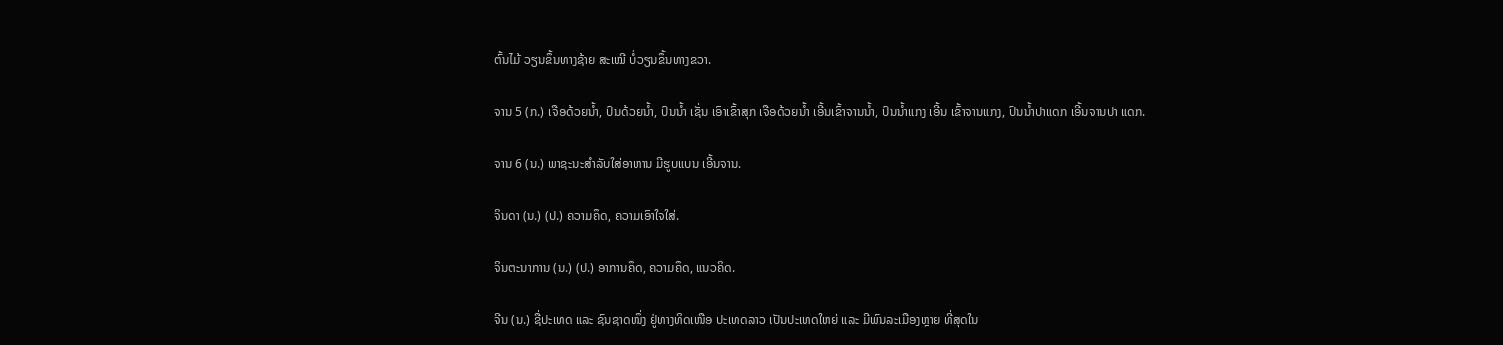ຕົ້ນໄມ້ ວຽນຂຶ້ນທາງຊ້າຍ ສະເໝີ ບໍ່ວຽນຂຶ້ນທາງຂວາ.

ຈານ 5 (ກ.) ເຈືອດ້ວຍນໍ້າ, ປົນດ້ວຍນໍ້າ, ປົນນໍ້າ ເຊັ່ນ ເອົາເຂົ້າສຸກ ເຈືອດ້ວຍນໍ້າ ເອີ້ນເຂົ້າຈານນໍ້າ, ປົນນໍ້າແກງ ເອີ້ນ ເຂົ້າຈານແກງ, ປົນນໍ້າປາແດກ ເອີ້ນຈານປາ ແດກ.

ຈານ 6 (ນ.) ພາຊະນະສໍາລັບໃສ່ອາຫານ ມີຮູບແບນ ເອີ້ນຈານ.

ຈິນດາ (ນ.) (ປ.) ຄວາມຄຶດ, ຄວາມເອົາໃຈໃສ່.

ຈິນຕະນາການ (ນ.) (ປ.) ອາການຄຶດ, ຄວາມຄຶດ, ແນວຄິດ.

ຈີນ (ນ.) ຊື່ປະເທດ ແລະ ຊົນຊາດໜຶ່ງ ຢູ່ທາງທິດເໜືອ ປະເທດລາວ ເປັນປະເທດໃຫຍ່ ແລະ ມີພົນລະເມືອງຫຼາຍ ທີ່ສຸດໃນ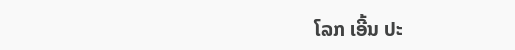ໂລກ ເອີ້ນ ປະ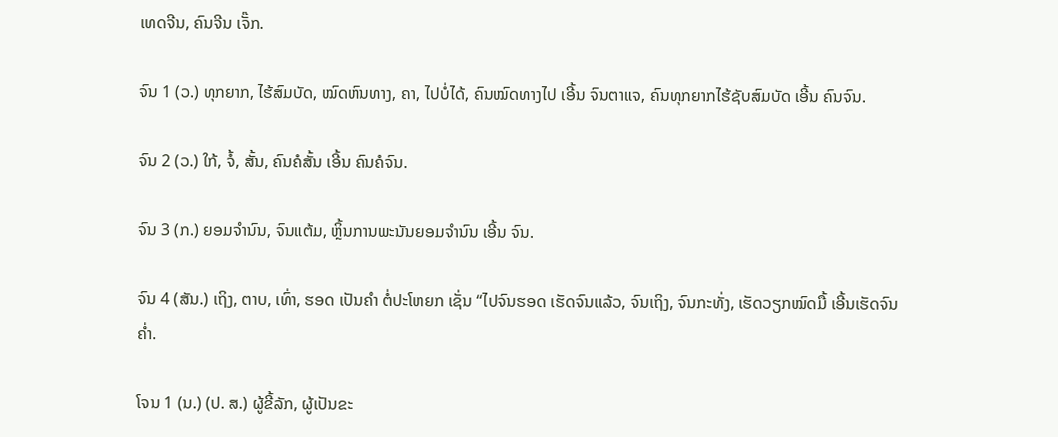ເທດຈີນ, ຄົນຈີນ ເຈັ໊ກ.

ຈົນ 1 (ວ.) ທຸກຍາກ, ໄຮ້ສົມບັດ, ໝົດຫົນທາງ, ຄາ, ໄປບໍ່ໄດ້, ຄົນໝົດທາງໄປ ເອີ້ນ ຈົນຕາແຈ, ຄົນທຸກຍາກໄຮ້ຊັບສົມບັດ ເອີ້ນ ຄົນຈົນ.

ຈົນ 2 (ວ.) ໃກ້, ຈໍ້, ສັ້ນ, ຄົນຄໍສັ້ນ ເອີ້ນ ຄົນຄໍຈົນ.

ຈົນ 3 (ກ.) ຍອມຈໍານົນ, ຈົນແຕ້ມ, ຫຼິ້ນການພະນັນຍອມຈໍານົນ ເອີ້ນ ຈົນ.

ຈົນ 4 (ສັນ.) ເຖິງ, ຕາບ, ເທົ່າ, ຮອດ ເປັນຄຳ ຕໍ່ປະໂຫຍກ ເຊັ່ນ “ໄປຈົນຮອດ ເຮັດຈົນແລ້ວ, ຈົນເຖິງ, ຈົນກະທັ່ງ, ເຮັດວຽກໝົດມື້ ເອີ້ນເຮັດຈົນຄ່ຳ.

ໂຈນ 1 (ນ.) (ປ. ສ.) ຜູ້ຂີ້ລັກ, ຜູ້ເປັນຂະ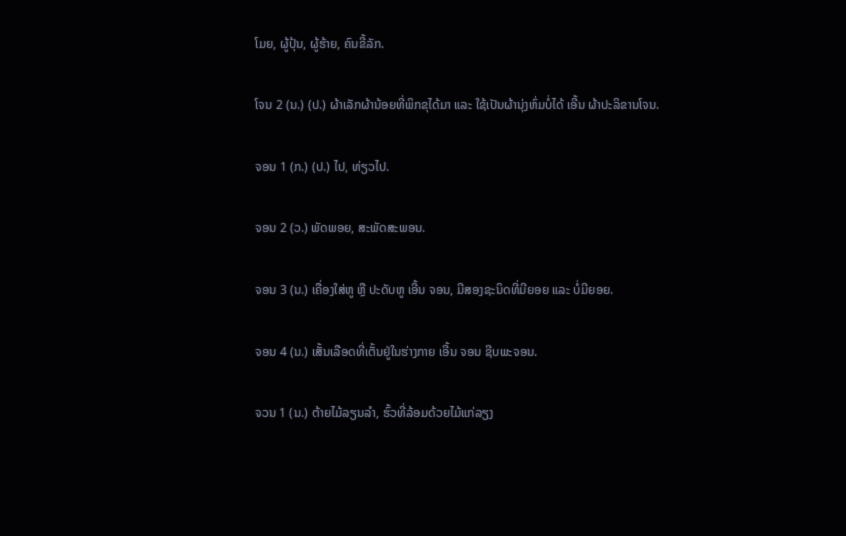ໂມຍ, ຜູ້ປຸ້ນ, ຜູ້ຮ້າຍ, ຄົນຂີ້ລັກ.

ໂຈນ 2 (ນ.) (ປ.) ຜ້າເລັກຜ້ານ້ອຍທີ່ພິກຂຸໄດ້ມາ ແລະ ໃຊ້ເປັນຜ້ານຸ່ງຫົ່ມບໍ່ໄດ້ ເອີ້ນ ຜ້າປະລິຂານໂຈນ.

ຈອນ 1 (ກ.) (ປ.) ໄປ, ທ່ຽວໄປ.

ຈອນ 2 (ວ.) ພັດພອຍ, ສະພັດສະພອນ.

ຈອນ 3 (ນ.) ເຄື່ອງໃສ່ຫູ ຫຼື ປະດັບຫູ ເອີ້ນ ຈອນ, ມີສອງຊະນິດທີ່ມີຍອຍ ແລະ ບໍ່ມີຍອຍ.

ຈອນ 4 (ນ.) ເສັ້ນເລືອດທີ່ເຕັ້ນຢູ່ໃນຮ່າງກາຍ ເອີ້ນ ຈອນ ຊີບພະຈອນ.

ຈວນ 1 (ນ.) ຕ້າຍໄມ້ລຽນລໍາ, ຮົ້ວທີ່ລ້ອມດ້ວຍໄມ້ແກ່ລຽງ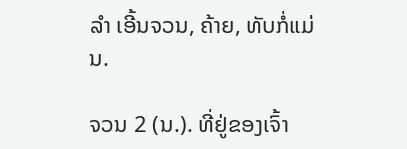ລໍາ ເອີ້ນຈວນ, ຄ້າຍ, ທັບກໍ່ແມ່ນ.

ຈວນ 2 (ນ.). ທີ່ຢູ່ຂອງເຈົ້າ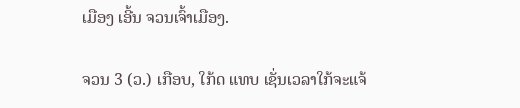ເມືອງ ເອີ້ນ ຈວນເຈົ້າເມືອງ.

ຈວນ 3 (ວ.) ເກືອບ, ໃກ້ດ ແທບ ເຊັ່ນເວລາໃກ້ຈະແຈ້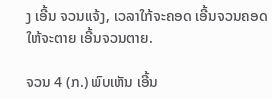ງ ເອີ້ນ ຈວນແຈ້ງ, ເວລາໃກ້ຈະຄອດ ເອີ້ນຈວນຄອດ ໃຫ້ຈະຕາຍ ເອີ້ນຈວນຕາຍ.

ຈວນ 4 (ກ.) ພົບເຫັນ ເອີ້ນ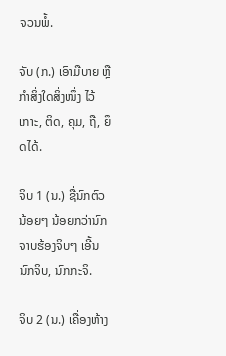ຈວນພໍ້.

ຈັບ (ກ.) ເອົາມືບາຍ ຫຼື ກໍາສິ່ງໃດສິ່ງໜຶ່ງ ໄວ້ເກາະ, ຕິດ, ຄຸມ, ຖື, ຍຶດໄດ້.

ຈິບ 1 (ນ.) ຊື່ນົກຕົວນ້ອຍໆ ນ້ອຍກວ່ານົກຈາບຮ້ອງຈິບໆ ເອີ້ນ ນົກຈິບ, ນົກກະຈິ.

ຈິບ 2 (ນ.) ເຄື່ອງຫ້າງ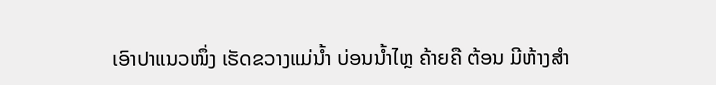ເອົາປາແນວໜຶ່ງ ເຮັດຂວາງແມ່ນໍ້າ ບ່ອນນໍ້າໄຫຼ ຄ້າຍຄື ຕ້ອນ ມີຫ້າງສໍາ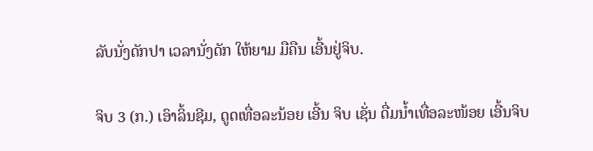ລັບນັ່ງດັກປາ ເວລານັ່ງດັກ ໃຫ້ຍາມ ມືຄືນ ເອີ້ນຢູ່ຈິບ.

ຈິບ 3 (ກ.) ເອົາລິ້ນຊີມ, ດູດເທື່ອລະນ້ອຍ ເອີ້ນ ຈິບ ເຊັ່ນ ດື່ມນໍ້າເທື່ອລະໜ້ອຍ ເອີ້ນຈິບ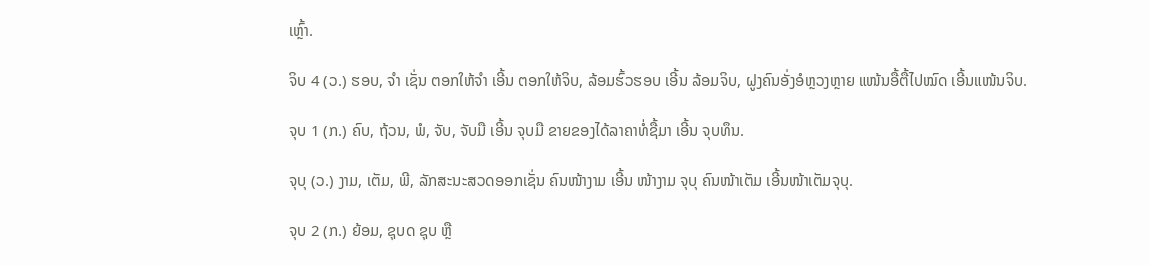ເຫຼົ້າ.

ຈິບ 4 (ວ.) ຮອບ, ຈໍາ ເຊັ່ນ ຕອກໃຫ້ຈໍາ ເອີ້ນ ຕອກໃຫ້ຈິບ, ລ້ອມຮົ້ວຮອບ ເອີ້ນ ລ້ອມຈິບ, ຝູງຄົນອັ່ງອໍຫຼວງຫຼາຍ ແໜ້ນອື້ຕື້ໄປໝົດ ເອີ້ນແໜ້ນຈິບ.

ຈຸບ 1 (ກ.) ຄົບ, ຖ້ວນ, ພໍ, ຈັບ, ຈັບມື ເອີ້ນ ຈຸບມື ຂາຍຂອງໄດ້ລາຄາທໍ່ຊື້ມາ ເອີ້ນ ຈຸບທຶນ.

ຈຸບຸ (ວ.) ງາມ, ເຕັມ, ພີ, ລັກສະນະສວດອອກເຊັ່ນ ຄົນໜ້າງາມ ເອີ້ນ ໜ້າງາມ ຈຸບຸ ຄົນໜ້າເຕັມ ເອີ້ນໜ້າເຕັມຈຸບຸ.

ຈຸບ 2 (ກ.) ຍ້ອມ, ຊຸບດ ຊຸບ ຫຼື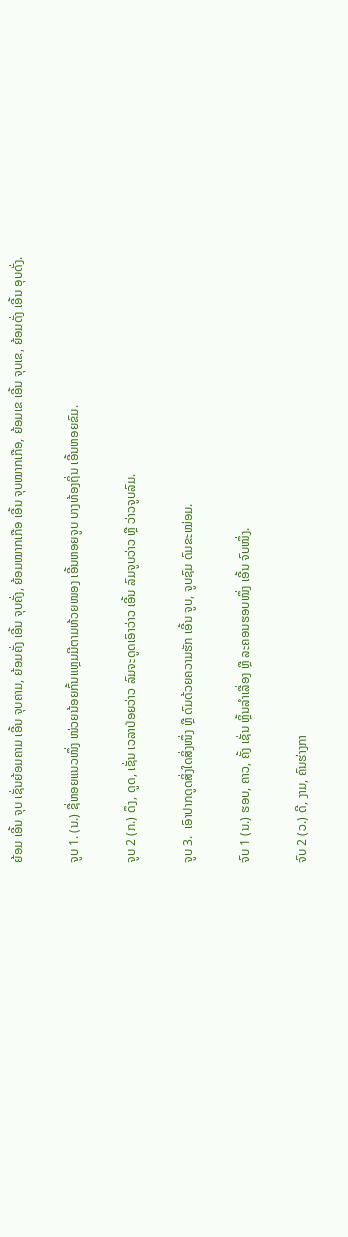ຍ້ອມ ເອີ້ນ ຈຸບ ເຊັ່ນຍ້ອມຄາມ ເອີ້ນ ຈຸບຄາມ, ຍ້ອມຄັ່ງ ເອີ້ນ ຈຸບຄັ່ງ, ຍ້ອມໝາກເກືອ ເອີ້ນ ຈຸບໝາກເກືອ, ຍ້ອມເຂ ເອີ້ນ ຈຸບເຂ, ຍ້ອມດັ່ງ ເອີ້ນ ອຸບດັ່ງ.

ຈູບ 1. (ນ.) ຊື່ຫອຍແນວໜຶ່ງ ໜ່ວຍນ້ອຍກົ້ນແຫຼມມີຕາມຫ້ວຍໜອງ ເອີ້ນຫອຍຈູບ ບາງທ້ອງຖິ່ນ ເອີ້ນຫອຍຂົມ.

ຈູບ 2 (ກ.) ດຶງ, ດູດ, ເຊັ່ນ ເວລາປ່ອຍວ່າວ ລົມຈະດູດເອົາວ່າວ ເອີ້ນ ລົມຈູບວ່າວ ຫຼື ວ່າວຈູບລົມ.

ຈູບ 3.  ເອົາປາກດູດສິ່ງໃດສິ່ງໜຶ່ງ ຫຼື ດົມດ້ວຍຄວາມຮັກ ເອີ້ນ ຈູບ, ຈູບຊົມ ດົມຂະໝ່ອມ.

ຈົບ 1 (ນ.) ຮອບ, ຄາວ, ຄັ້ງ ເຊັ່ນ ຫຼິ້ນລໍາເລື່ອງ ຫຼື ລະຄອນຮອບໜຶ່ງ ເອີ້ນ ຈົບໜຶ່ງ.

ຈົບ 2 (ວ.) ດີ, ງາມ, ຄົນຮ່າງກາ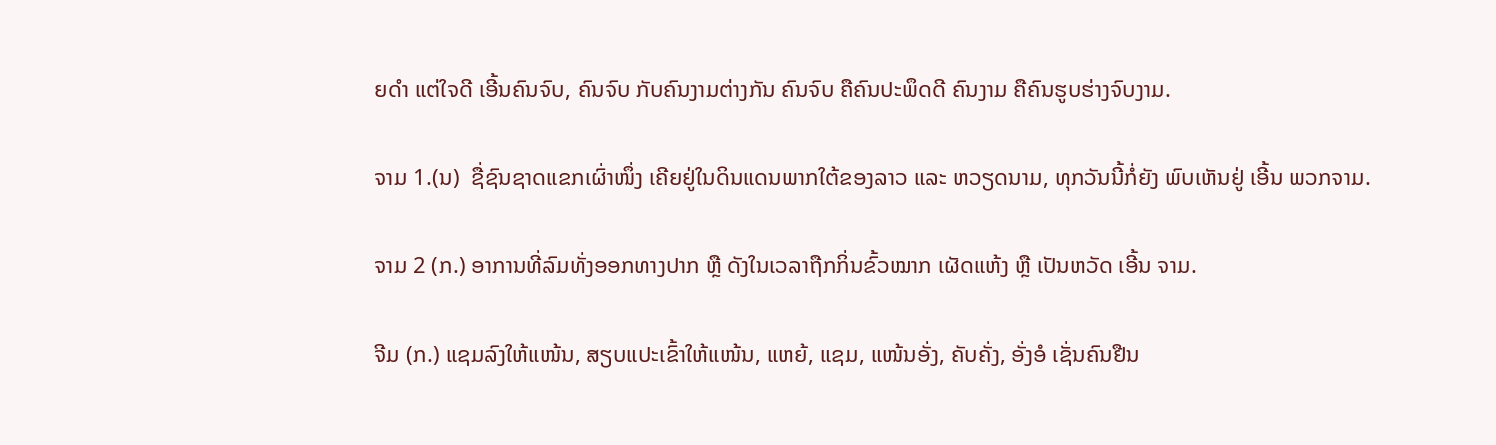ຍດໍາ ແຕ່ໃຈດີ ເອີ້ນຄົນຈົບ, ຄົນຈົບ ກັບຄົນງາມຕ່າງກັນ ຄົນຈົບ ຄືຄົນປະພຶດດີ ຄົນງາມ ຄືຄົນຮູບຮ່າງຈົບງາມ.

ຈາມ 1.(ນ)  ຊື່ຊົນຊາດແຂກເຜົ່າໜຶ່ງ ເຄີຍຢູ່ໃນດິນແດນພາກໃຕ້ຂອງລາວ ແລະ ຫວຽດນາມ, ທຸກວັນນີ້ກໍ່ຍັງ ພົບເຫັນຢູ່ ເອີ້ນ ພວກຈາມ.

ຈາມ 2 (ກ.) ອາການທີ່ລົມທັ່ງອອກທາງປາກ ຫຼື ດັງໃນເວລາຖືກກິ່ນຂົ້ວໝາກ ເຜັດແຫ້ງ ຫຼື ເປັນຫວັດ ເອີ້ນ ຈາມ.

ຈີມ (ກ.) ແຊມລົງໃຫ້ແໜ້ນ, ສຽບແປະເຂົ້າໃຫ້ແໜ້ນ, ແຫຍ້, ແຊມ, ແໜ້ນອັ່ງ, ຄັບຄັ່ງ, ອັ່ງອໍ ເຊັ່ນຄົນຢືນ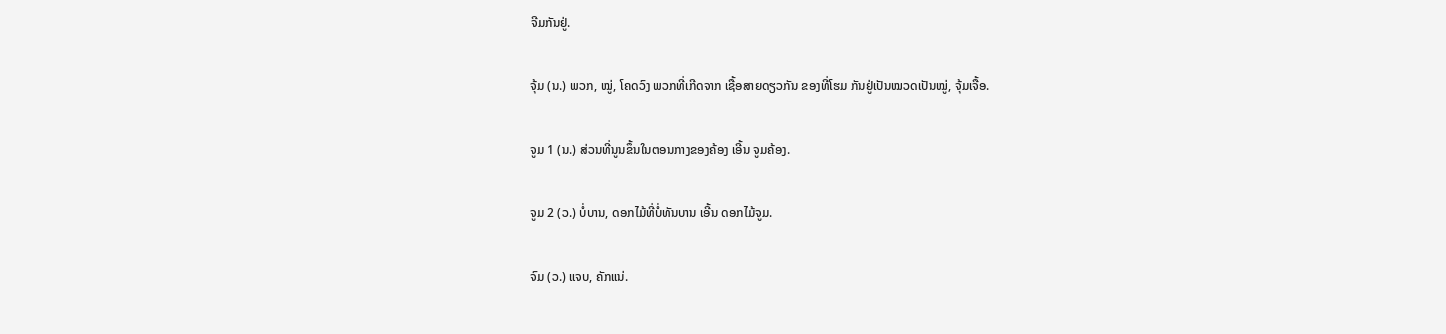ຈີມກັນຢູ່.

ຈຸ້ມ (ນ.) ພວກ, ໝູ່, ໂຄດວົງ ພວກທີ່ເກີດຈາກ ເຊື້ອສາຍດຽວກັນ ຂອງທີ່ໂຮມ ກັນຢູ່ເປັນໝວດເປັນໝູ່, ຈຸ້ມເຈື້ອ.

ຈູມ 1 (ນ.) ສ່ວນທີ່ນູນຂຶ້ນໃນຕອນກາງຂອງຄ້ອງ ເອີ້ນ ຈູມຄ້ອງ.

ຈູມ 2 (ວ.) ບໍ່ບານ, ດອກໄມ້ທີ່ບໍ່ທັນບານ ເອີ້ນ ດອກໄມ້ຈູມ.

ຈົມ (ວ.) ແຈບ, ຄັກແນ່.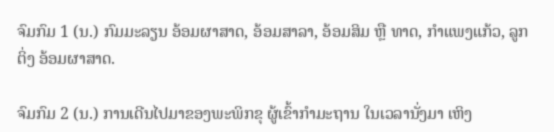ຈົມກົມ 1 (ນ.) ກົມມະລຽນ ອ້ອມຜາສາດ, ອ້ອມສາລາ, ອ້ອມສິມ ຫຼື ທາດ, ກໍາແພງແກ້ວ, ລູກຕິ່ງ ອ້ອມຜາສາດ.

ຈົມກົມ 2 (ນ.) ການເດີນໄປມາຂອງພະພິກຂຸ ຜູ້ເຂົ້າກໍາມະຖານ ໃນເວລານັ່ງມາ ເຫິງ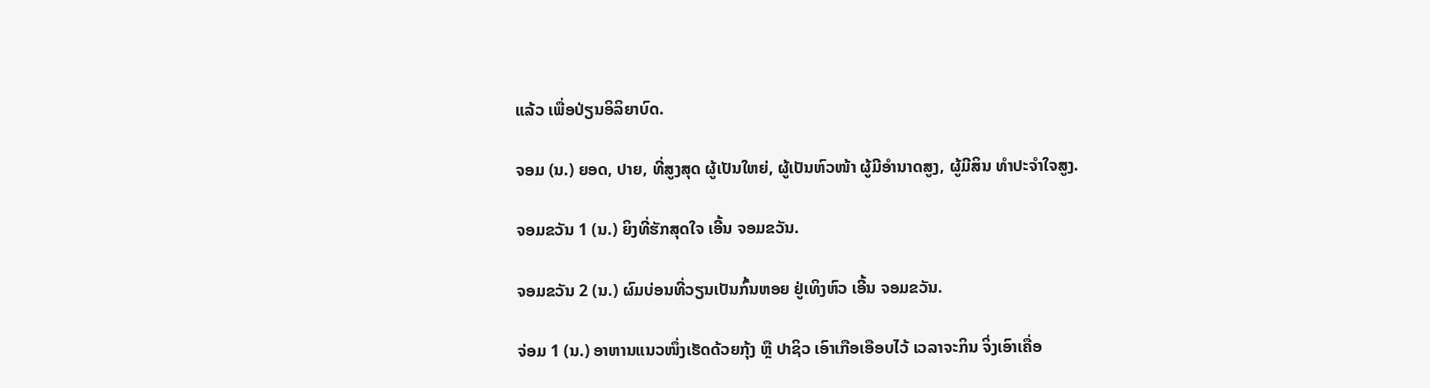ແລ້ວ ເພື່ອປ່ຽນອິລິຍາບົດ.

ຈອມ (ນ.) ຍອດ, ປາຍ, ທີ່ສູງສຸດ ຜູ້ເປັນໃຫຍ່, ຜູ້ເປັນຫົວໜ້າ ຜູ້ມີອໍານາດສູງ, ຜູ້ມີສິນ ທໍາປະຈໍາໃຈສູງ.

ຈອມຂວັນ 1 (ນ.) ຍິງທີ່ຮັກສຸດໃຈ ເອີ້ນ ຈອມຂວັນ.

ຈອມຂວັນ 2 (ນ.) ຜົມບ່ອນທີ່ວຽນເປັນກົ້ນຫອຍ ຢູ່ເທິງຫົວ ເອີ້ນ ຈອມຂວັນ.

ຈ່ອມ 1 (ນ.) ອາຫານແນວໜຶ່ງເຮັດດ້ວຍກຸ້ງ ຫຼື ປາຊິວ ເອົາເກືອເອືອບໄວ້ ເວລາຈະກິນ ຈິ່ງເອົາເຄື່ອ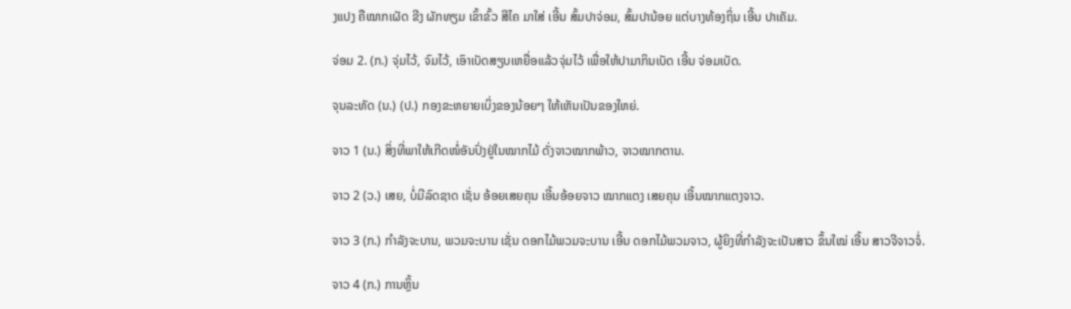ງແປງ ຄືໝາກເຜັດ ຂີງ ຜັກທຽມ ເຂົ້າຂົ້ວ ສີໄຄ ມາໃສ່ ເອີ້ນ ສົ້ມປາຈ່ອມ, ສົ້ມປານ້ອຍ ແຕ່ບາງທ້ອງຖິ່ນ ເອີ້ນ ປາເຄັມ.

ຈ່ອມ 2. (ກ.) ຈຸ່ມໄວ້, ຈົມໄວ້, ເອົາເບັດສຽບເຫຍື່ອແລ້ວຈຸ່ມໄວ້ ເພື່ອໃຫ້ປາມາກິນເບັດ ເອີ້ນ ຈ່ອມເບັດ.

ຈຸນລະທັດ (ນ.) (ປ.) ກອງຂະຫຍາຍເບິ່ງຂອງນ້ອຍໆ ໃຫ້ເຫັນເປັນຂອງໃຫຍ່.

ຈາວ 1 (ນ.) ສິ່ງທີ່ພາໃຫ້ເກີດໜໍ່ອັນປົ່ງຢູ່ໃນໝາກໄມ້ ດັ່ງຈາວໝາກພ້າວ, ຈາວໝາກຕານ.

ຈາວ 2 (ວ.) ເສຍ, ບໍ່ມີລົດຊາດ ເຊັ່ນ ອ້ອຍເສຍຄຸນ ເອີ້ນອ້ອຍຈາວ ໝາກແຕງ ເສຍຄຸນ ເອີ້ນໝາກແຕງຈາວ.

ຈາວ 3 (ກ.) ກໍາລັງຈະບານ, ພວມຈະບານ ເຊັ່ນ ດອກໄມ້ພວມຈະບານ ເອີ້ນ ດອກໄມ້ພວມຈາວ, ຜູ້ຍິງທີ່ກໍາລັງຈະເປັນສາວ ຂຶ້ນໃໝ່ ເອີ້ນ ສາວຈີຈາວຈໍ່.

ຈາວ 4 (ກ.) ການຫຼິ້ນ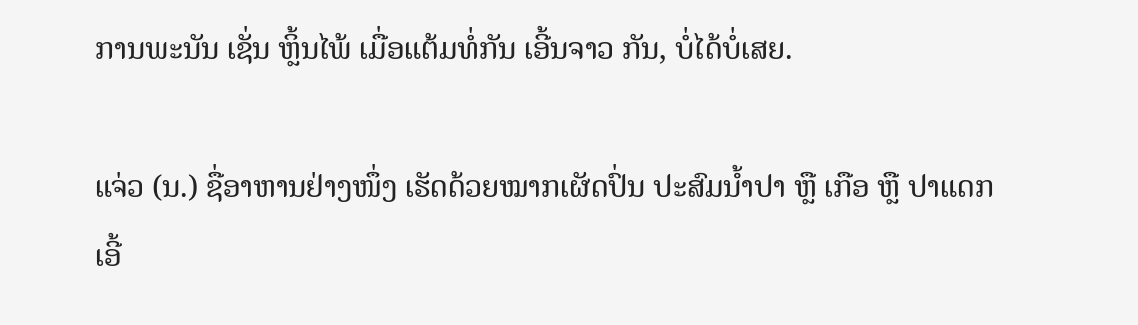ການພະນັນ ເຊັ່ນ ຫຼິ້ນໄພ້ ເມື່ອແຕ້ມທໍ່ກັນ ເອີ້ນຈາວ ກັນ, ບໍ່ໄດ້ບໍ່ເສຍ.

ແຈ່ວ (ນ.) ຊື່ອາຫານຢ່າງໜຶ່ງ ເຮັດດ້ວຍໝາກເຜັດປົ່ນ ປະສົມນໍ້າປາ ຫຼື ເກືອ ຫຼື ປາແດກ ເອີ້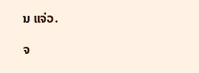ນ ແຈ່ວ.

ຈ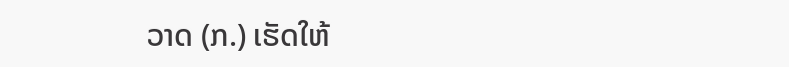ວາດ (ກ.) ເຮັດໃຫ້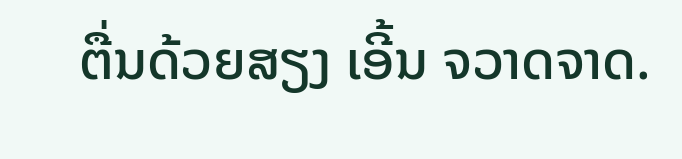ຕື່ນດ້ວຍສຽງ ເອີ້ນ ຈວາດຈາດ.